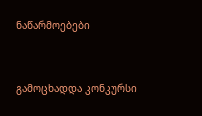ნაწარმოებები


გამოცხადდა კონკურსი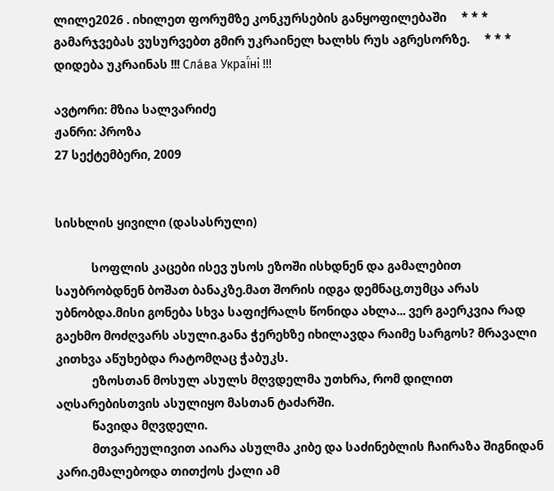ლილე2026 . იხილეთ ფორუმზე კონკურსების განყოფილებაში     * * *     გამარჯვებას ვუსურვებთ გმირ უკრაინელ ხალხს რუს აგრესორზე.     * * *     დიდება უკრაინას !!! Сла́ва Украї́ні !!!

ავტორი: მზია სალვარიძე
ჟანრი: პროზა
27 სექტემბერი, 2009


სისხლის ყივილი (დასასრული)

            სოფლის კაცები ისევ უსოს ეზოში ისხდნენ და გამალებით საუბრობდნენ ბოშათ ბანაკზე.მათ შორის იდგა დემნაც,თუმცა არას უბნობდა.მისი გონება სხვა საფიქრალს წონიდა ახლა... ვერ გაერკვია რად გაეხმო მოძღვარს ასული.განა ჭერეხზე იხილავდა რაიმე სარგოს? მრავალი კითხვა აწუხებდა რატომღაც ჭაბუკს.
            ეზოსთან მოსულ ასულს მღვდელმა უთხრა, რომ დილით აღსარებისთვის ასულიყო მასთან ტაძარში.
            წავიდა მღვდელი.
            მთვარეულივით აიარა ასულმა კიბე და საძინებლის ჩაირაზა შიგნიდან კარი.ემალებოდა თითქოს ქალი ამ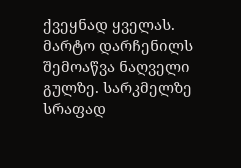ქვეყნად ყველას. მარტო დარჩენილს შემოაწვა ნაღველი გულზე. სარკმელზე სრაფად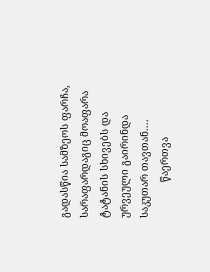გადასწია სამზეოს ფარჩა, სარაფარდაგიც მოაფარა ტატანის სხივებს და ურვეული გაირინდა საკუთარ თავთან....
            წაერთვა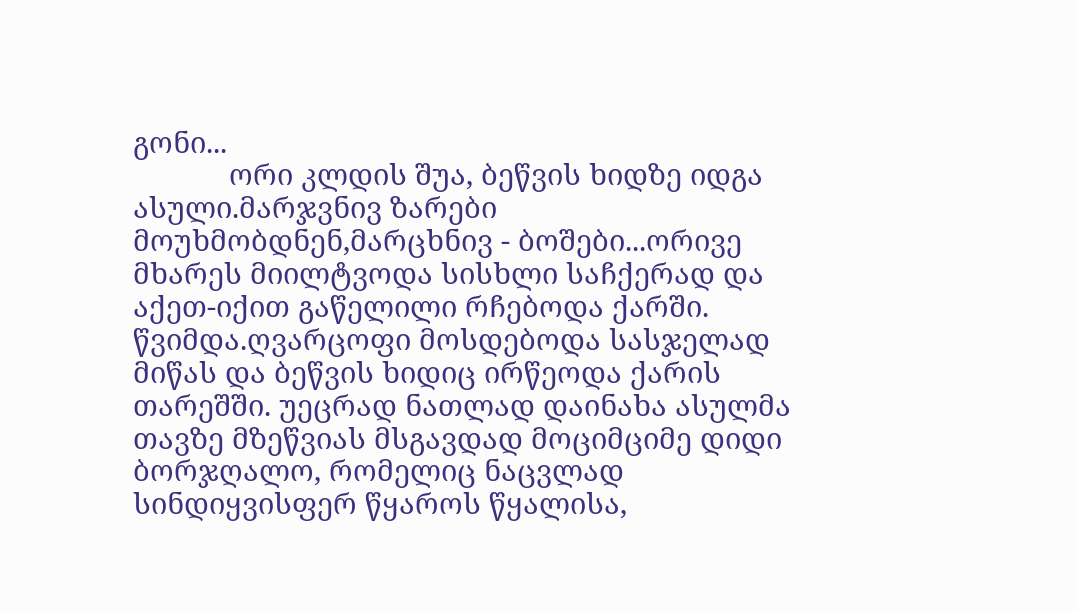გონი...
            ორი კლდის შუა, ბეწვის ხიდზე იდგა ასული.მარჯვნივ ზარები მოუხმობდნენ,მარცხნივ - ბოშები...ორივე მხარეს მიილტვოდა სისხლი საჩქერად და აქეთ-იქით გაწელილი რჩებოდა ქარში. წვიმდა.ღვარცოფი მოსდებოდა სასჯელად მიწას და ბეწვის ხიდიც ირწეოდა ქარის თარეშში. უეცრად ნათლად დაინახა ასულმა თავზე მზეწვიას მსგავდად მოციმციმე დიდი ბორჯღალო, რომელიც ნაცვლად სინდიყვისფერ წყაროს წყალისა,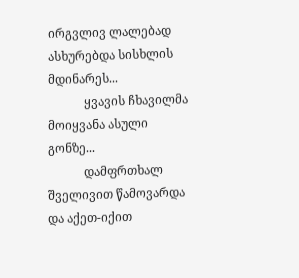ირგვლივ ლალებად ასხურებდა სისხლის მდინარეს...
            ყვავის ჩხავილმა მოიყვანა ასული გონზე...
            დამფრთხალ შველივით წამოვარდა და აქეთ-იქით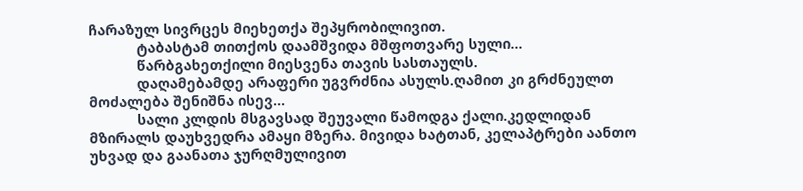ჩარაზულ სივრცეს მიეხეთქა შეპყრობილივით.
            ტაბასტამ თითქოს დაამშვიდა მშფოთვარე სული...
            წარბგახეთქილი მიესვენა თავის სასთაულს.
            დაღამებამდე არაფერი უგვრძნია ასულს.ღამით კი გრძნეულთ მოძალება შენიშნა ისევ...
            სალი კლდის მსგავსად შეუვალი წამოდგა ქალი.კედლიდან მზირალს დაუხვედრა ამაყი მზერა. მივიდა ხატთან, კელაპტრები აანთო უხვად და გაანათა ჯურღმულივით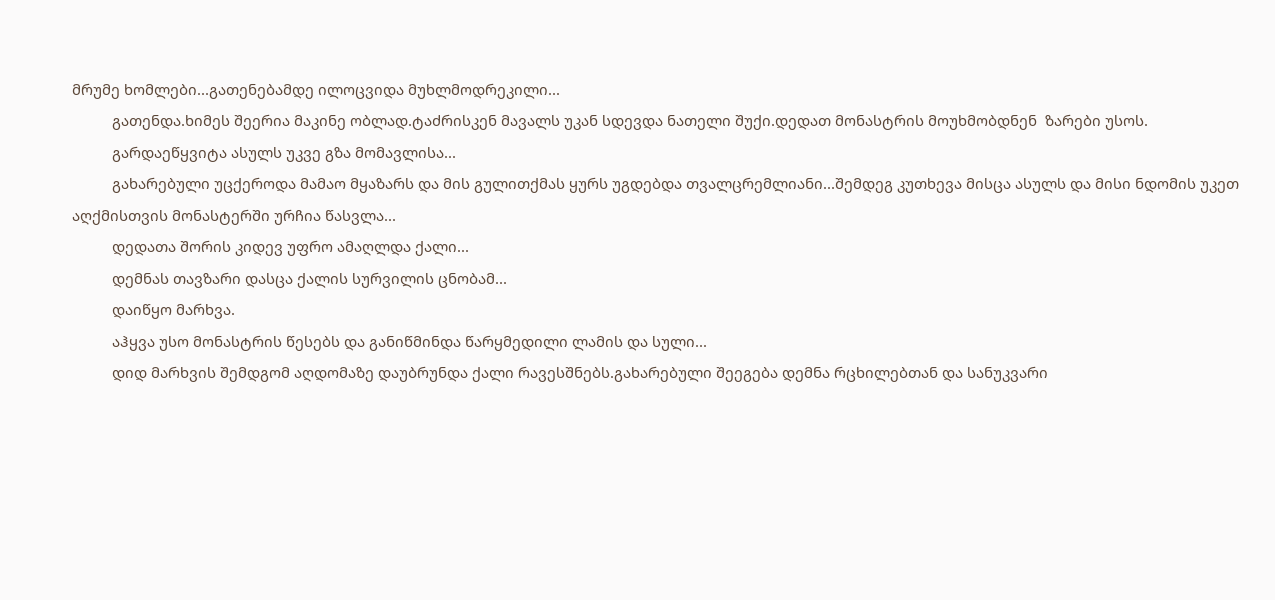მრუმე ხომლები...გათენებამდე ილოცვიდა მუხლმოდრეკილი...
          გათენდა.ხიმეს შეერია მაკინე ობლად.ტაძრისკენ მავალს უკან სდევდა ნათელი შუქი.დედათ მონასტრის მოუხმობდნენ  ზარები უსოს.
          გარდაეწყვიტა ასულს უკვე გზა მომავლისა...
          გახარებული უცქეროდა მამაო მყაზარს და მის გულითქმას ყურს უგდებდა თვალცრემლიანი...შემდეგ კუთხევა მისცა ასულს და მისი ნდომის უკეთ აღქმისთვის მონასტერში ურჩია წასვლა...
          დედათა შორის კიდევ უფრო ამაღლდა ქალი...
          დემნას თავზარი დასცა ქალის სურვილის ცნობამ...
          დაიწყო მარხვა.
          აჰყვა უსო მონასტრის წესებს და განიწმინდა წარყმედილი ლამის და სული...
          დიდ მარხვის შემდგომ აღდომაზე დაუბრუნდა ქალი რავესშნებს.გახარებული შეეგება დემნა რცხილებთან და სანუკვარი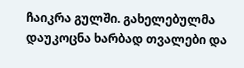ჩაიკრა გულში. გახელებულმა დაუკოცნა ხარბად თვალები და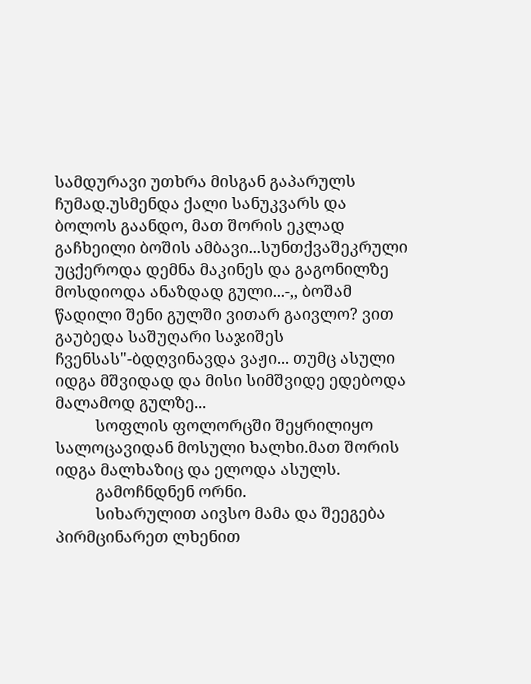სამდურავი უთხრა მისგან გაპარულს ჩუმად.უსმენდა ქალი სანუკვარს და ბოლოს გაანდო, მათ შორის ეკლად გაჩხეილი ბოშის ამბავი...სუნთქვაშეკრული უცქეროდა დემნა მაკინეს და გაგონილზე მოსდიოდა ანაზდად გული...-,, ბოშამ წადილი შენი გულში ვითარ გაივლო? ვით გაუბედა საშუღარი საჯიშეს ჩვენსას"-ბდღვინავდა ვაჟი... თუმც ასული იდგა მშვიდად და მისი სიმშვიდე ედებოდა მალამოდ გულზე...
          სოფლის ფოლორცში შეყრილიყო სალოცავიდან მოსული ხალხი.მათ შორის იდგა მალხაზიც და ელოდა ასულს.
          გამოჩნდნენ ორნი.
          სიხარულით აივსო მამა და შეეგება პირმცინარეთ ლხენით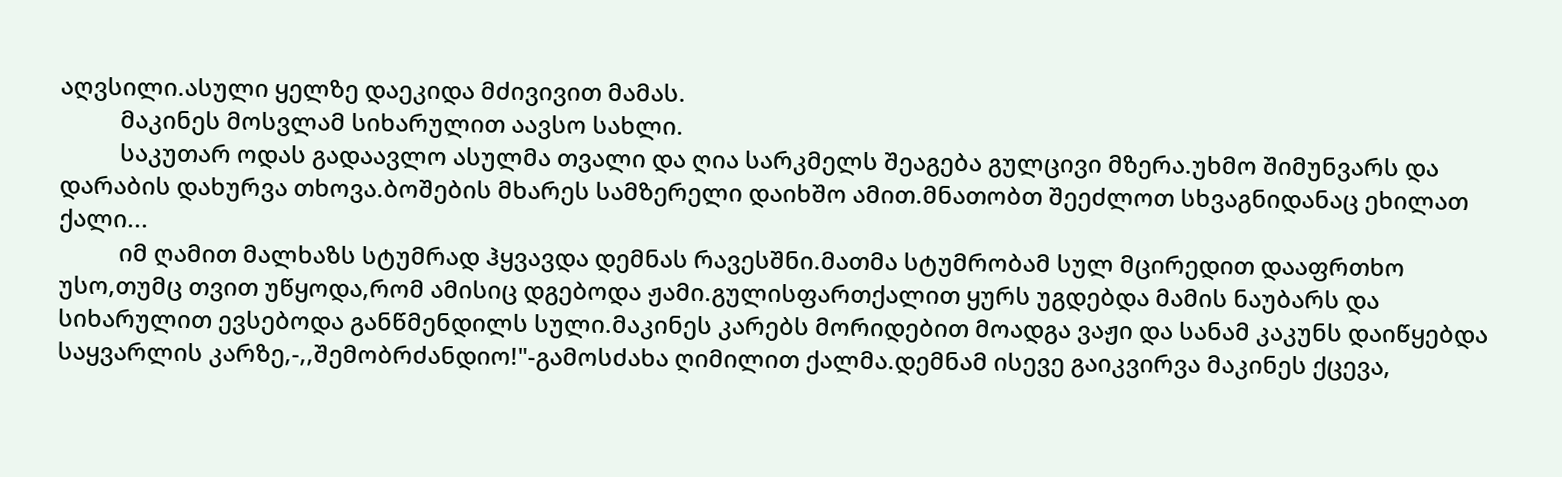აღვსილი.ასული ყელზე დაეკიდა მძივივით მამას.
          მაკინეს მოსვლამ სიხარულით აავსო სახლი.
          საკუთარ ოდას გადაავლო ასულმა თვალი და ღია სარკმელს შეაგება გულცივი მზერა.უხმო შიმუნვარს და დარაბის დახურვა თხოვა.ბოშების მხარეს სამზერელი დაიხშო ამით.მნათობთ შეეძლოთ სხვაგნიდანაც ეხილათ ქალი...
          იმ ღამით მალხაზს სტუმრად ჰყვავდა დემნას რავესშნი.მათმა სტუმრობამ სულ მცირედით დააფრთხო უსო,თუმც თვით უწყოდა,რომ ამისიც დგებოდა ჟამი.გულისფართქალით ყურს უგდებდა მამის ნაუბარს და სიხარულით ევსებოდა განწმენდილს სული.მაკინეს კარებს მორიდებით მოადგა ვაჟი და სანამ კაკუნს დაიწყებდა საყვარლის კარზე,-,,შემობრძანდიო!"-გამოსძახა ღიმილით ქალმა.დემნამ ისევე გაიკვირვა მაკინეს ქცევა,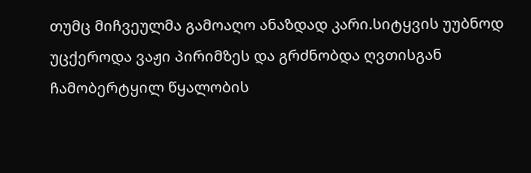თუმც მიჩვეულმა გამოაღო ანაზდად კარი.სიტყვის უუბნოდ უცქეროდა ვაჟი პირიმზეს და გრძნობდა ღვთისგან ჩამობერტყილ წყალობის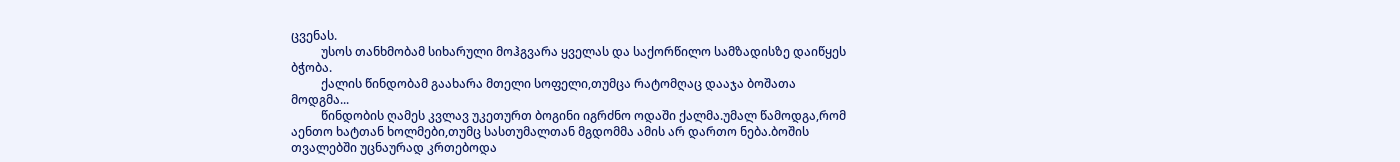ცვენას.
          უსოს თანხმობამ სიხარული მოჰგვარა ყველას და საქორწილო სამზადისზე დაიწყეს ბჭობა.
          ქალის წინდობამ გაახარა მთელი სოფელი,თუმცა რატომღაც დააჯა ბოშათა მოდგმა...
          წინდობის ღამეს კვლავ უკეთურთ ბოგინი იგრძნო ოდაში ქალმა.უმალ წამოდგა,რომ აენთო ხატთან ხოლმები,თუმც სასთუმალთან მგდომმა ამის არ დართო ნება.ბოშის თვალებში უცნაურად კრთებოდა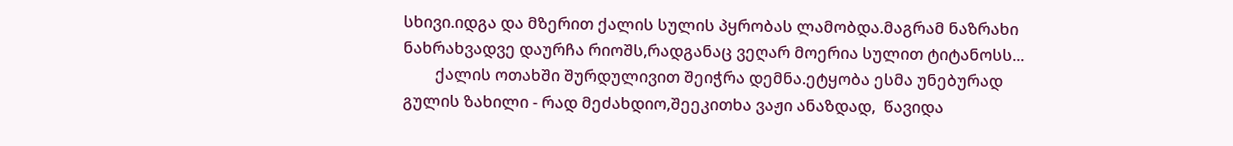სხივი.იდგა და მზერით ქალის სულის პყრობას ლამობდა.მაგრამ ნაზრახი ნახრახვადვე დაურჩა რიოშს,რადგანაც ვეღარ მოერია სულით ტიტანოსს...
        ქალის ოთახში შურდულივით შეიჭრა დემნა.ეტყობა ესმა უნებურად გულის ზახილი - რად მეძახდიო,შეეკითხა ვაჟი ანაზდად,  წავიდა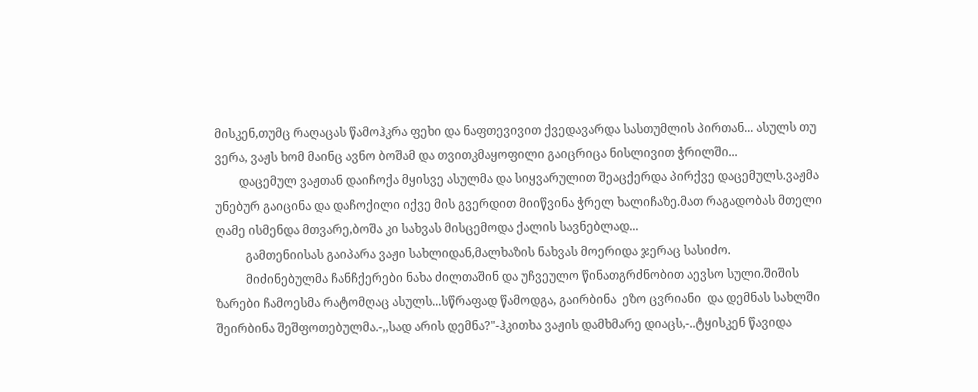მისკენ,თუმც რაღაცას წამოჰკრა ფეხი და ნაფთევივით ქვედავარდა სასთუმლის პირთან... ასულს თუ ვერა, ვაჟს ხომ მაინც ავნო ბოშამ და თვითკმაყოფილი გაიცრიცა ნისლივით ჭრილში...
        დაცემულ ვაჟთან დაიჩოქა მყისვე ასულმა და სიყვარულით შეაცქერდა პირქვე დაცემულს.ვაჟმა უნებურ გაიცინა და დაჩოქილი იქვე მის გვერდით მიიწვინა ჭრელ ხალიჩაზე.მათ რაგადობას მთელი ღამე ისმენდა მთვარე,ბოშა კი სახვას მისცემოდა ქალის სავნებლად...
          გამთენიისას გაიპარა ვაჟი სახლიდან,მალხაზის ნახვას მოერიდა ჯერაც სასიძო.
          მიძინებულმა ჩანჩქერები ნახა ძილთაშინ და უჩვეულო წინათგრძნობით აევსო სული.შიშის ზარები ჩამოესმა რატომღაც ასულს...სწრაფად წამოდგა, გაირბინა  ეზო ცვრიანი  და დემნას სახლში შეირბინა შეშფოთებულმა.-,,სად არის დემნა?"-ჰკითხა ვაჟის დამხმარე დიაცს,-..ტყისკენ წავიდა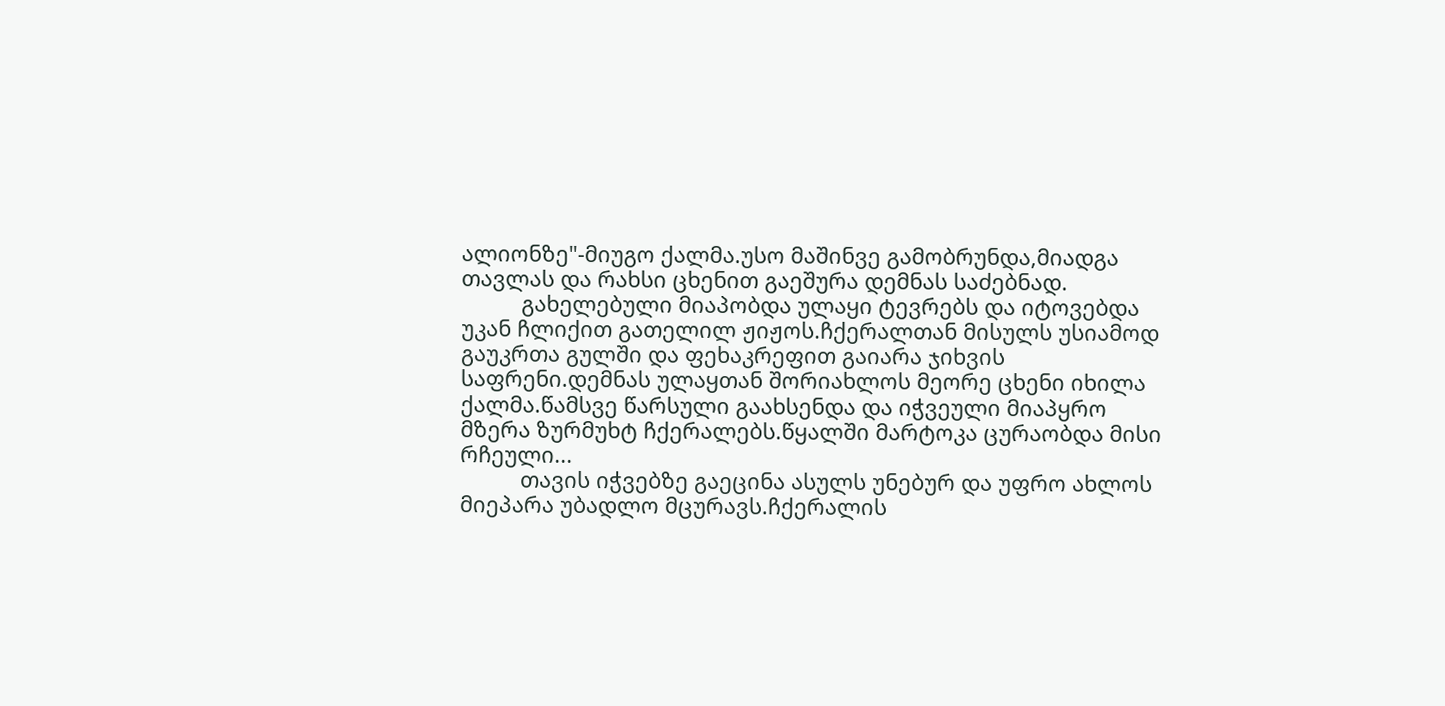ალიონზე"-მიუგო ქალმა.უსო მაშინვე გამობრუნდა,მიადგა თავლას და რახსი ცხენით გაეშურა დემნას საძებნად.
          გახელებული მიაპობდა ულაყი ტევრებს და იტოვებდა უკან ჩლიქით გათელილ ჟიჟოს.ჩქერალთან მისულს უსიამოდ გაუკრთა გულში და ფეხაკრეფით გაიარა ჯიხვის საფრენი.დემნას ულაყთან შორიახლოს მეორე ცხენი იხილა ქალმა.წამსვე წარსული გაახსენდა და იჭვეული მიაპყრო მზერა ზურმუხტ ჩქერალებს.წყალში მარტოკა ცურაობდა მისი რჩეული...
          თავის იჭვებზე გაეცინა ასულს უნებურ და უფრო ახლოს მიეპარა უბადლო მცურავს.ჩქერალის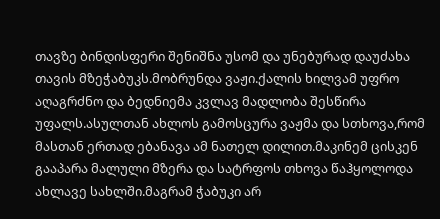თავზე ბინდისფერი შენიშნა უსომ და უნებურად დაუძახა თავის მზეჭაბუკს.მობრუნდა ვაჟი.ქალის ხილვამ უფრო აღაგრძნო და ბედნიემა კვლავ მადლობა შესწირა უფალს.ასულთან ახლოს გამოსცურა ვაჟმა და სთხოვა,რომ მასთან ერთად ებანავა ამ ნათელ დილით.მაკინემ ცისკენ გააპარა მალული მზერა და სატრფოს თხოვა წაჰყოლოდა ახლავე სახლში.მაგრამ ჭაბუკი არ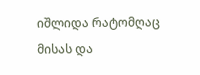იშლიდა რატომღაც მისას და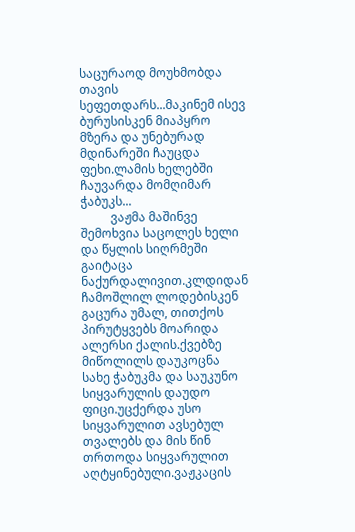საცურაოდ მოუხმობდა თავის სეფეთდარს...მაკინემ ისევ ბურუსისკენ მიაპყრო მზერა და უნებურად მდინარეში ჩაუცდა ფეხი.ლამის ხელებში ჩაუვარდა მომღიმარ ჭაბუკს...
          ვაჟმა მაშინვე შემოხვია საცოლეს ხელი და წყლის სიღრმეში გაიტაცა ნაქურდალივით.კლდიდან ჩამოშლილ ლოდებისკენ გაცურა უმალ, თითქოს პირუტყვებს მოარიდა ალერსი ქალის.ქვებზე მიწოლილს დაუკოცნა სახე ჭაბუკმა და საუკუნო სიყვარულის დაუდო ფიცი.უცქერდა უსო სიყვარულით ავსებულ თვალებს და მის წინ თრთოდა სიყვარულით აღტყინებული.ვაჟკაცის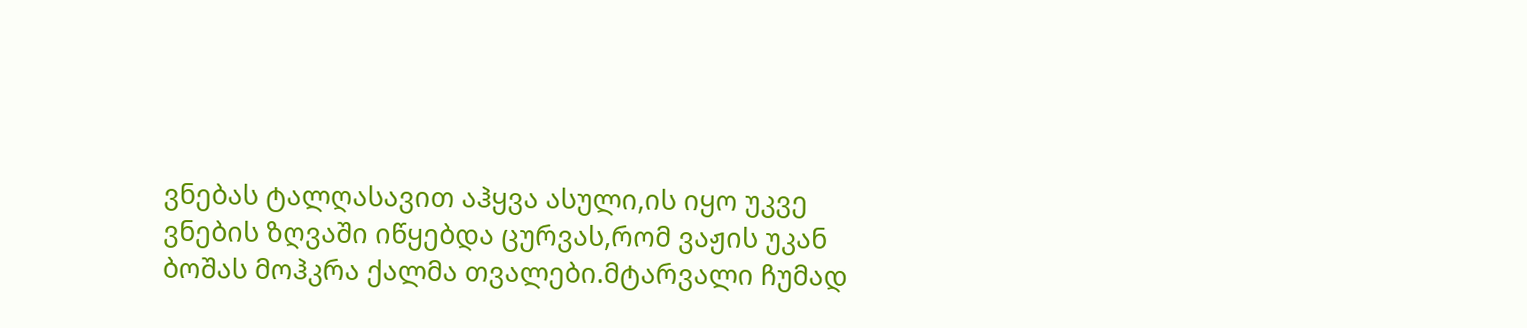ვნებას ტალღასავით აჰყვა ასული,ის იყო უკვე ვნების ზღვაში იწყებდა ცურვას,რომ ვაჟის უკან ბოშას მოჰკრა ქალმა თვალები.მტარვალი ჩუმად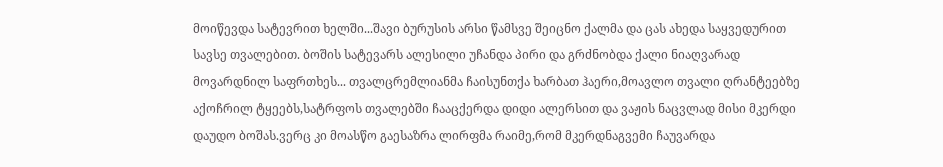მოიწევდა სატევრით ხელში...შავი ბურუსის არსი წამსვე შეიცნო ქალმა და ცას ახედა საყვედურით სავსე თვალებით. ბოშის სატევარს ალესილი უჩანდა პირი და გრძნობდა ქალი ნიაღვარად მოვარდნილ საფრთხეს... თვალცრემლიანმა ჩაისუნთქა ხარბათ ჰაერი,მოავლო თვალი ღრანტეებზე აქოჩრილ ტყეებს,სატრფოს თვალებში ჩააცქერდა დიდი ალერსით და ვაჟის ნაცვლად მისი მკერდი დაუდო ბოშას.ვერც კი მოასწო გაესაზრა ლირფმა რაიმე,რომ მკერდნაგვემი ჩაუვარდა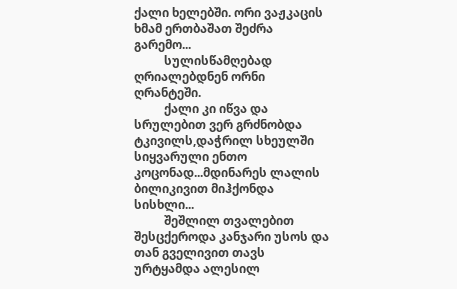ქალი ხელებში. ორი ვაჟკაცის ხმამ ერთბაშათ შეძრა გარემო...
          სულისწამღებად ღრიალებდნენ ორნი ღრანტეში.
          ქალი კი იწვა და სრულებით ვერ გრძნობდა ტკივილს,დაჭრილ სხეულში სიყვარული ენთო კოცონად...მდინარეს ლალის ბილიკივით მიჰქონდა სისხლი...
          შეშლილ თვალებით შესცქეროდა კანჯარი უსოს და თან გველივით თავს ურტყამდა ალესილ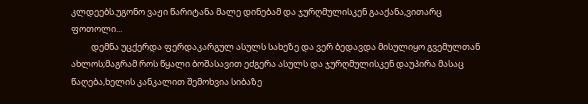კლდეებს.უგონო ვაჟი წარიტანა მალე დინებამ და ჯურღმულისკენ გააქანა,ვითარც ფოთოლი...
          დემნა უცქერდა ფერდაკარგულ ასულს სახეზე და ვერ ბედავდა მისულიყო გვემულთან ახლოს;მაგრამ როს წყალი ბოშასავით ეძგერა ასულს და ჯურღმულისკენ დაუპირა მასაც წაღება,ხელის კანკალით შემოხვია სიბაზე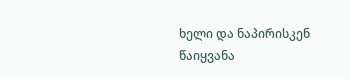ხელი და ნაპირისკენ წაიყვანა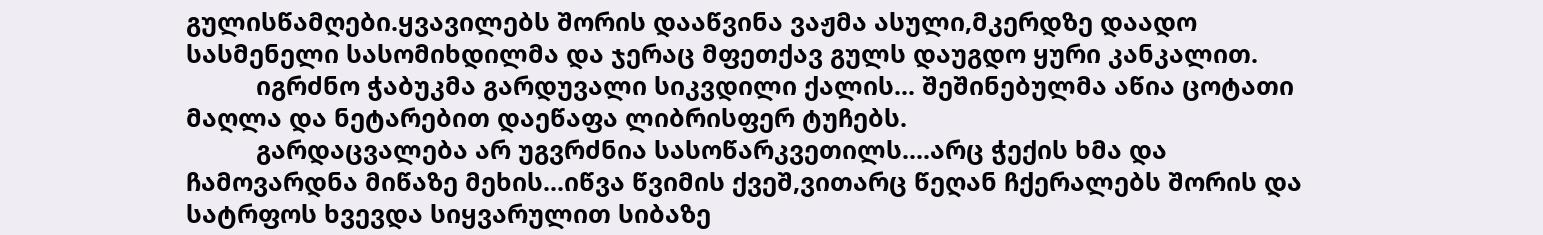გულისწამღები.ყვავილებს შორის დააწვინა ვაჟმა ასული,მკერდზე დაადო სასმენელი სასომიხდილმა და ჯერაც მფეთქავ გულს დაუგდო ყური კანკალით.
          იგრძნო ჭაბუკმა გარდუვალი სიკვდილი ქალის... შეშინებულმა აწია ცოტათი მაღლა და ნეტარებით დაეწაფა ლიბრისფერ ტუჩებს.
          გარდაცვალება არ უგვრძნია სასოწარკვეთილს....არც ჭექის ხმა და ჩამოვარდნა მიწაზე მეხის...იწვა წვიმის ქვეშ,ვითარც წეღან ჩქერალებს შორის და სატრფოს ხვევდა სიყვარულით სიბაზე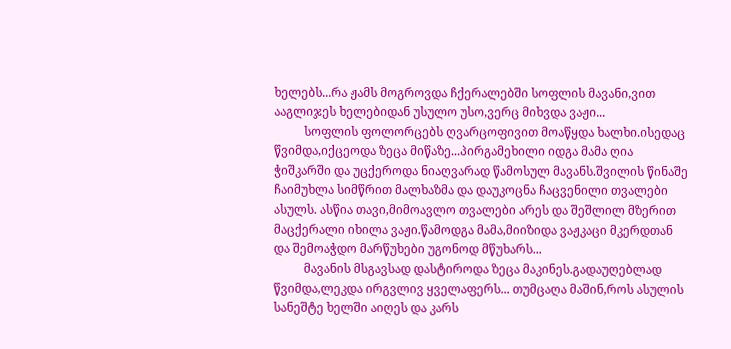ხელებს...რა ჟამს მოგროვდა ჩქერალებში სოფლის მავანი,ვით ააგლიჯეს ხელებიდან უსულო უსო,ვერც მიხვდა ვაჟი...
          სოფლის ფოლორცებს ღვარცოფივით მოაწყდა ხალხი.ისედაც წვიმდა,იქცეოდა ზეცა მიწაზე...პირგამეხილი იდგა მამა ღია ჭიშკარში და უცქეროდა ნიაღვარად წამოსულ მავანს.შვილის წინაშე ჩაიმუხლა სიმწრით მალხაზმა და დაუკოცნა ჩაცვენილი თვალები ასულს. ასწია თავი,მიმოავლო თვალები არეს და შეშლილ მზერით მაცქერალი იხილა ვაჟი.წამოდგა მამა,მიიზიდა ვაჟკაცი მკერდთან და შემოაჭდო მარწუხები უგონოდ მწუხარს...
          მავანის მსგავსად დასტიროდა ზეცა მაკინეს.გადაუღებლად წვიმდა,ლეკდა ირგვლივ ყველაფერს... თუმცაღა მაშინ,როს ასულის სანეშტე ხელში აიღეს და კარს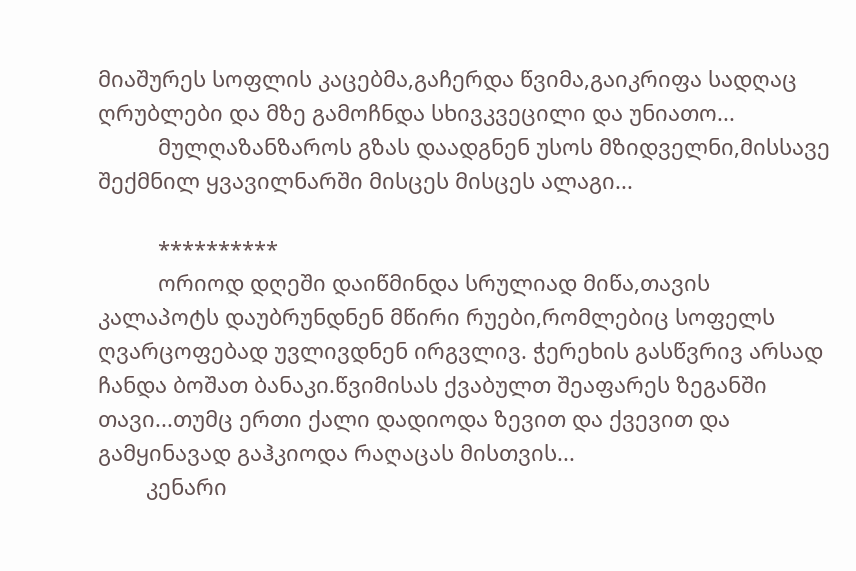მიაშურეს სოფლის კაცებმა,გაჩერდა წვიმა,გაიკრიფა სადღაც ღრუბლები და მზე გამოჩნდა სხივკვეცილი და უნიათო...
          მულღაზანზაროს გზას დაადგნენ უსოს მზიდველნი,მისსავე შექმნილ ყვავილნარში მისცეს მისცეს ალაგი...

          **********
          ორიოდ დღეში დაიწმინდა სრულიად მიწა,თავის კალაპოტს დაუბრუნდნენ მწირი რუები,რომლებიც სოფელს ღვარცოფებად უვლივდნენ ირგვლივ. ჭერეხის გასწვრივ არსად ჩანდა ბოშათ ბანაკი.წვიმისას ქვაბულთ შეაფარეს ზეგანში თავი...თუმც ერთი ქალი დადიოდა ზევით და ქვევით და გამყინავად გაჰკიოდა რაღაცას მისთვის...
        კენარი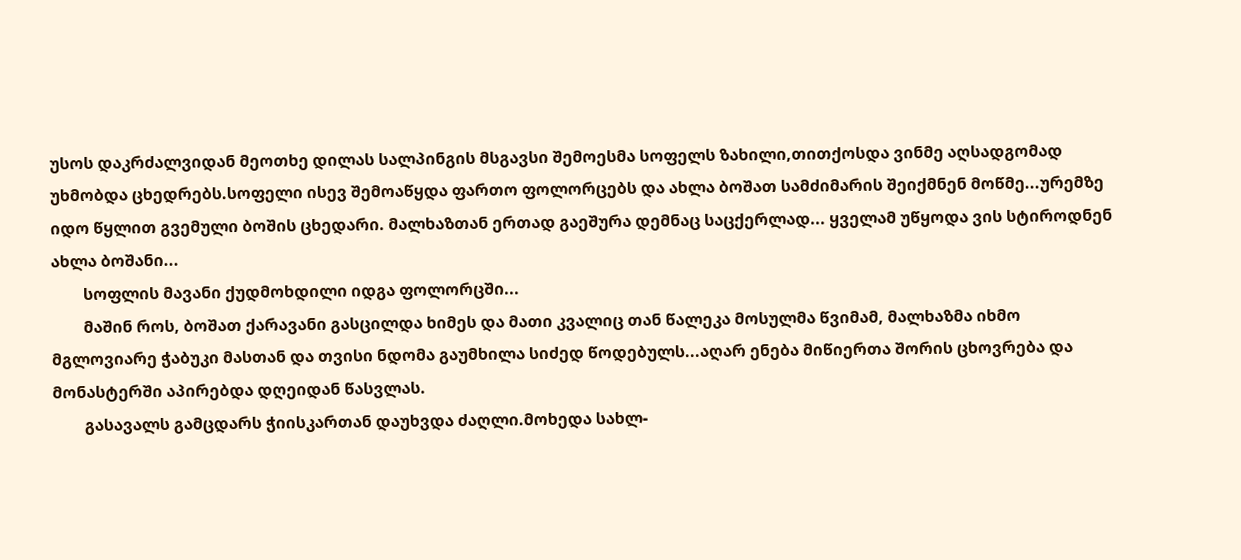უსოს დაკრძალვიდან მეოთხე დილას სალპინგის მსგავსი შემოესმა სოფელს ზახილი,თითქოსდა ვინმე აღსადგომად უხმობდა ცხედრებს.სოფელი ისევ შემოაწყდა ფართო ფოლორცებს და ახლა ბოშათ სამძიმარის შეიქმნენ მოწმე...ურემზე იდო წყლით გვემული ბოშის ცხედარი. მალხაზთან ერთად გაეშურა დემნაც საცქერლად... ყველამ უწყოდა ვის სტიროდნენ ახლა ბოშანი...
        სოფლის მავანი ქუდმოხდილი იდგა ფოლორცში...
        მაშინ როს, ბოშათ ქარავანი გასცილდა ხიმეს და მათი კვალიც თან წალეკა მოსულმა წვიმამ, მალხაზმა იხმო მგლოვიარე ჭაბუკი მასთან და თვისი ნდომა გაუმხილა სიძედ წოდებულს...აღარ ენება მიწიერთა შორის ცხოვრება და მონასტერში აპირებდა დღეიდან წასვლას.
        გასავალს გამცდარს ჭიისკართან დაუხვდა ძაღლი.მოხედა სახლ-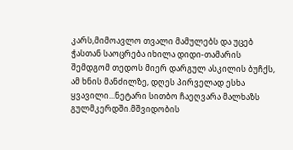კარს,მიმოავლო თვალი მამულებს და უცებ ჭასთან საოცრება იხილა დიდი-თამარის შემდგომ თედოს მიერ დარგულ ასკილის ბუჩქს, ამ ხნის მანძილზე, დღეს პირველად ესხა ყვავილი...ნეტარი სითბო ჩაეღვარა მალხაზს გულმკერდში.მშვიდობის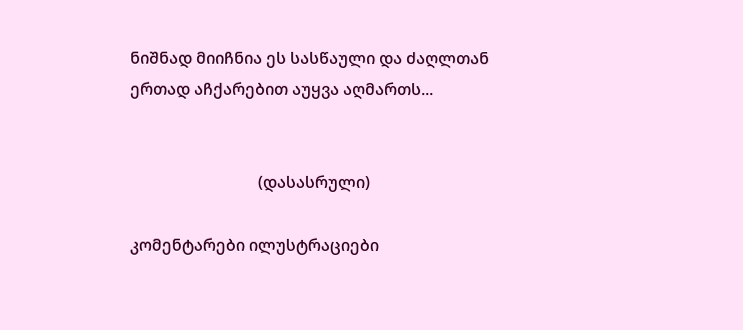ნიშნად მიიჩნია ეს სასწაული და ძაღლთან ერთად აჩქარებით აუყვა აღმართს...


                                (დასასრული)

კომენტარები ილუსტრაციები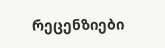რეცენზიები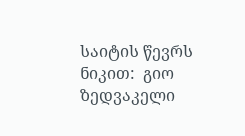საიტის წევრს ნიკით:  გიო ზედვაკელი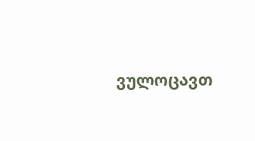ვულოცავთ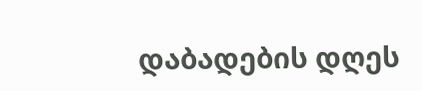დაბადების დღეს